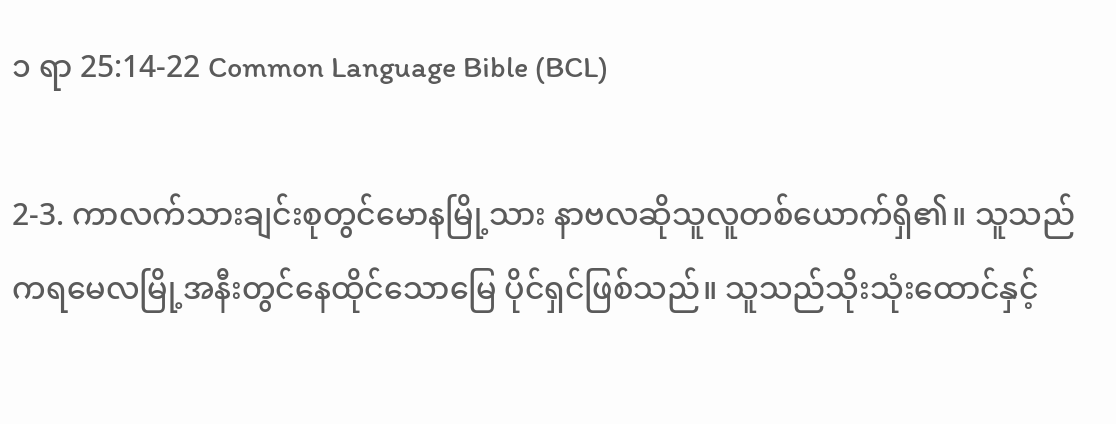၁ ရာ 25:14-22 Common Language Bible (BCL)

2-3. ကာလက်သားချင်းစုတွင်မောနမြို့သား နာဗလဆိုသူလူတစ်ယောက်ရှိ၏။ သူသည် ကရမေလမြို့အနီးတွင်နေထိုင်သောမြေ ပိုင်ရှင်ဖြစ်သည်။ သူသည်သိုးသုံးထောင်နှင့်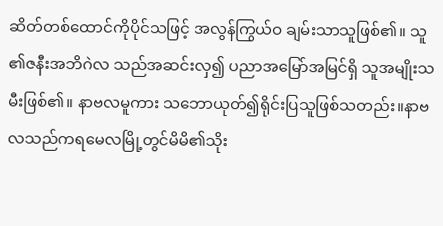ဆိတ်တစ်ထောင်ကိုပိုင်သဖြင့် အလွန်ကြွယ်ဝ ချမ်းသာသူဖြစ်၏။ သူ၏ဇနီးအဘိဂဲလ သည်အဆင်းလှ၍ ပညာအမြော်အမြင်ရှိ သူအမျိုးသမီးဖြစ်၏။ နာဗလမူကား သဘောယုတ်၍ရိုင်းပြသူဖြစ်သတည်း။နာဗလသည်ကရမေလမြို့တွင်မိမိ၏သိုး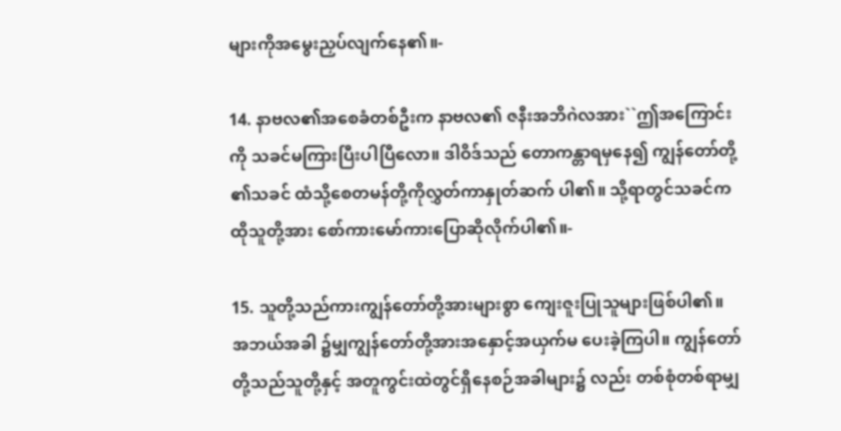များကိုအမွေးညှပ်လျက်နေ၏။-

14. နာဗလ၏အစေခံတစ်ဦးက နာဗလ၏ ဇနီးအဘိဂဲလအား``ဤအကြောင်းကို သခင်မကြားပြီးပါပြီလော။ ဒါဝိဒ်သည် တောကန္တာရမှနေ၍ ကျွန်တော်တို့၏သခင် ထံသို့စေတမန်တို့ကိုလွှတ်ကာနှုတ်ဆက် ပါ၏။ သို့ရာတွင်သခင်ကထိုသူတို့အား စော်ကားမော်ကားပြောဆိုလိုက်ပါ၏။-

15. သူတို့သည်ကားကျွန်တော်တို့အားများစွာ ကျေးဇူးပြုသူများဖြစ်ပါ၏။ အဘယ်အခါ ၌မျှကျွန်တော်တို့အားအနှောင့်အယှက်မ ပေးခဲ့ကြပါ။ ကျွန်တော်တို့သည်သူတို့နှင့် အတူကွင်းထဲတွင်ရှိနေစဉ်အခါများ၌ လည်း တစ်စုံတစ်ရာမျှ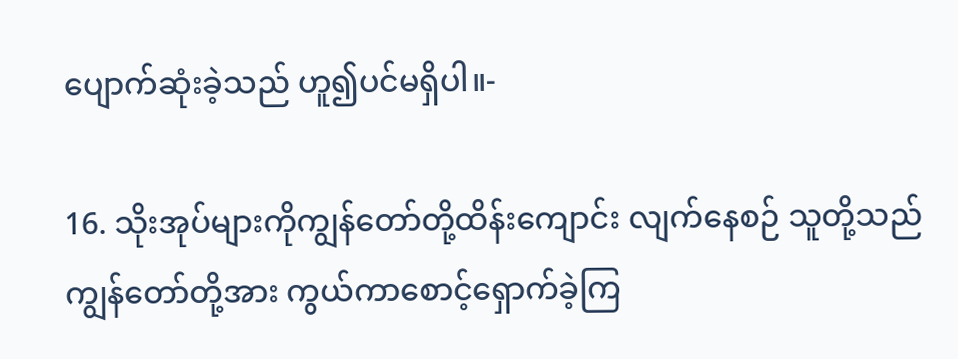ပျောက်ဆုံးခဲ့သည် ဟူ၍ပင်မရှိပါ။-

16. သိုးအုပ်များကိုကျွန်တော်တို့ထိန်းကျောင်း လျက်နေစဉ် သူတို့သည်ကျွန်တော်တို့အား ကွယ်ကာစောင့်ရှောက်ခဲ့ကြ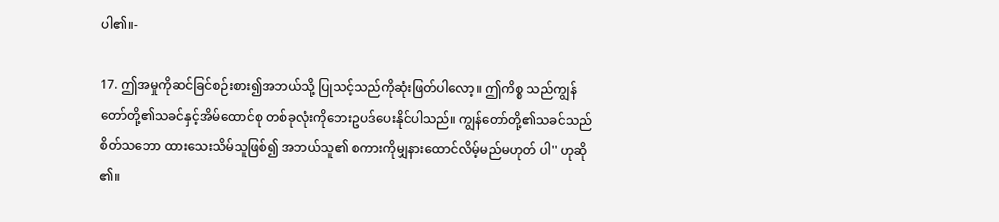ပါ၏။-

17. ဤအမှုကိုဆင်ခြင်စဉ်းစား၍အဘယ်သို့ ပြုသင့်သည်ကိုဆုံးဖြတ်ပါလော့။ ဤကိစ္စ သည်ကျွန်တော်တို့၏သခင်နှင့်အိမ်ထောင်စု တစ်ခုလုံးကိုဘေးဥပဒ်ပေးနိုင်ပါသည်။ ကျွန်တော်တို့၏သခင်သည်စိတ်သဘော ထားသေးသိမ်သူဖြစ်၍ အဘယ်သူ၏ စကားကိုမျှနားထောင်လိမ့်မည်မဟုတ် ပါ'' ဟုဆို၏။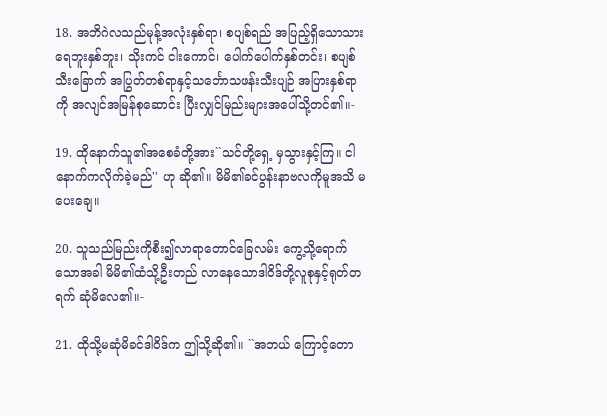18. အဘိဂဲလသည်မုန့်အလုံးနှစ်ရာ၊ စပျစ်ရည် အပြည့်ရှိသောသားရေဘူးနှစ်ဘူး၊ သိုးကင် ငါးကောင်၊ ပေါက်ပေါက်နှစ်တင်း၊ စပျစ်သီးခြောက် အပြွတ်တစ်ရာနှင့်သင်္ဘောသဖန်းသီးပျဉ် အပြားနှစ်ရာကို အလျင်အမြန်စုဆောင်း ပြီးလျှင်မြည်းများအပေါ်သို့တင်၏။-

19. ထိုနောက်သူ၏အစေခံတို့အား``သင်တို့ရှေ့ မှသွားနှင့်ကြ။ ငါနောက်ကလိုက်ခဲ့မည်'' ဟု ဆို၏။ မိမိ၏ခင်ပွန်းနာဗလကိုမူအသိ မပေးချေ။

20. သူသည်မြည်းကိုစီး၍လာရာတောင်ခြေလမ်း ကွေ့သို့ရောက်သောအခါ မိမိ၏ထံသို့ဦးတည် လာနေသောဒါဝိဒ်တို့လူစုနှင့်ရုတ်တရက် ဆုံမိလေ၏။-

21. ထိုသို့မဆုံမိခင်ဒါဝိဒ်က ဤသို့ဆို၏။ ``အဘယ် ကြောင့်တော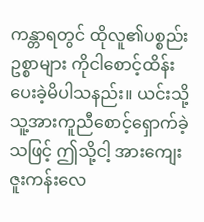ကန္တာရတွင် ထိုလူ၏ပစ္စည်းဥစ္စာများ ကိုငါစောင့်ထိန်းပေးခဲ့မိပါသနည်း။ ယင်းသို့ သူ့အားကူညီစောင့်ရှောက်ခဲ့သဖြင့် ဤသို့ငါ့ အားကျေးဇူးကန်းလေ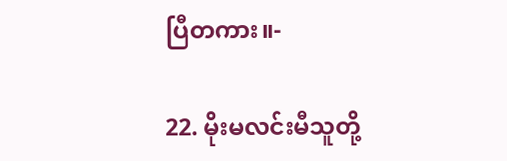ပြီတကား။-

22. မိုးမလင်းမီသူတို့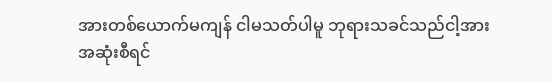အားတစ်ယောက်မကျန် ငါမသတ်ပါမူ ဘုရားသခင်သည်ငါ့အား အဆုံးစီရင်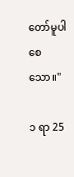တော်မူပါစေသော။''

၁ ရာ 25